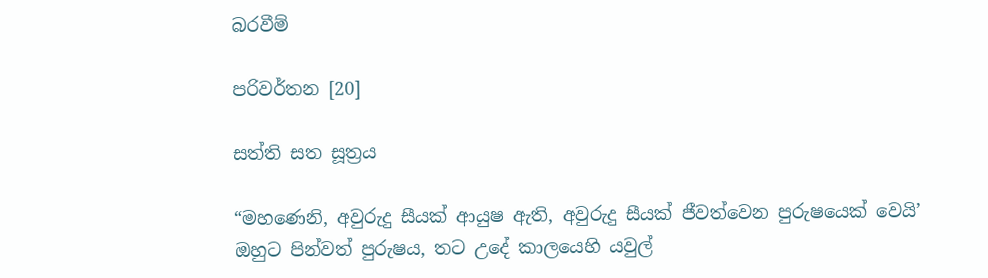බරවීම්

පරිවර්තන [20]

සත්ති සත සූත්‍රය

“මහණෙනි, අවුරුදු සීයක් ආයුෂ ඇති, අවුරුදු සීයක් ජීවත්වෙන පුරුෂයෙක් වෙයි’ ඔහුට පින්වත් පුරුෂය, තට උදේ කාලයෙහි යවුල්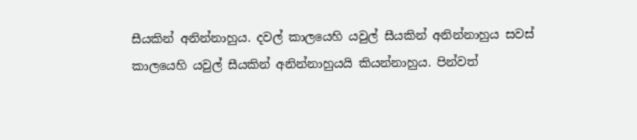සීයකින් අනින්නාහුය. දවල් කාලයෙහි යවුල් සීයකින් අනින්නාහුය සවස් කාලයෙහි යවුල් සීයකින් අනින්නාහුයයි කියන්නාහුය. පින්වත්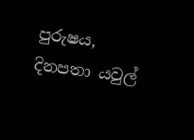පුරුෂය, දිනපතා යවුල්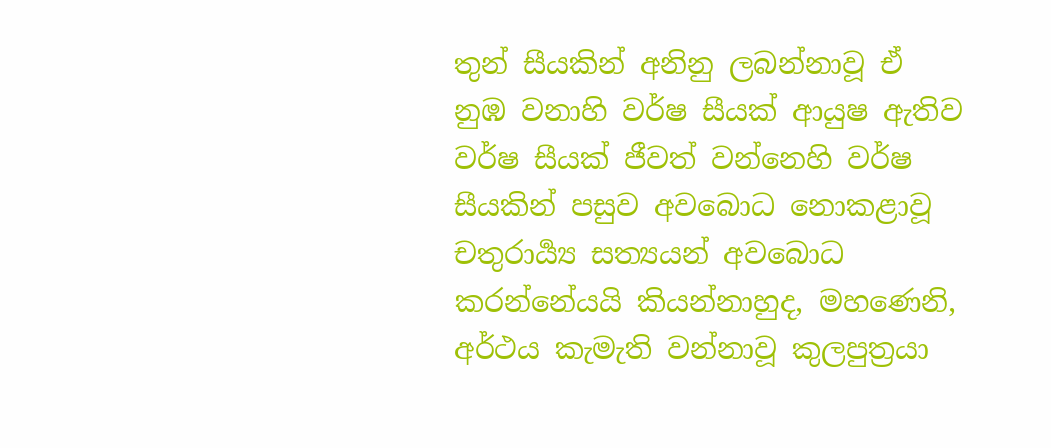තුන් සීයකින් අනිනු ලබන්නාවූ ඒ නුඹ වනාහි වර්ෂ සීයක් ආයුෂ ඇතිව වර්ෂ සීයක් ජීවත් වන්නෙහි වර්ෂ සීයකින් පසුව අවබොධ නොකළාවූ චතුරාර්‍ය්‍ය සත්‍යයන් අවබොධ කරන්නේයයි කියන්නාහුද, මහණෙනි, අර්ථය කැමැති වන්නාවූ කුලපුත්‍රයා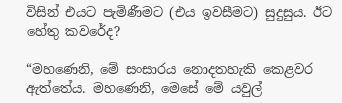විසින් එයට පැමිණීමට (එය ඉවසීමට) සුදුසුය. ඊට හේතු කවරේද?

“මහණෙනි, මේ සංසාරය නොදතහැකි කෙළවර ඇත්තේය. මහණෙනි, මෙසේ මේ යවුල්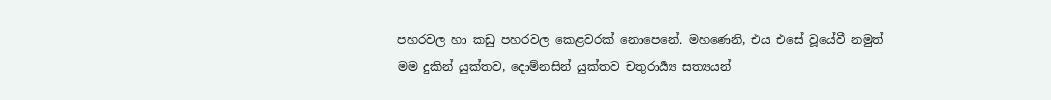පහරවල හා කඩු පහරවල කෙළවරක් නොපෙනේ. මහණෙනි, එය එසේ වූයේවී නමුත් මම දුකින් යුක්තව, දොම්නසින් යුක්තව චතුරාර්‍ය්‍ය සත්‍යයන්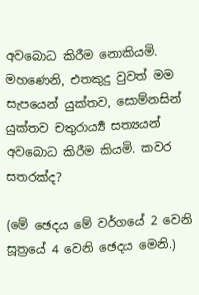අවබොධ කිරීම නොකියමි. මහණෙනි, එතකුදු වුවත් මම සැපයෙන් යුක්තව, සොම්නසින් යුක්තව චතුරාර්‍ය්‍ය සත්‍යයන් අවබොධ කිරීම කියමි. කවර සතරක්ද?

(මේ ඡෙදය මේ වර්ගයේ 2 වෙනි සූත්‍රයේ 4 වෙනි ඡෙදය මෙනි.)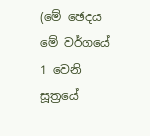(මේ ඡෙදය මේ වර්ගයේ 1 වෙනි සූත්‍රයේ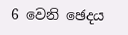6 වෙනි ඡෙදය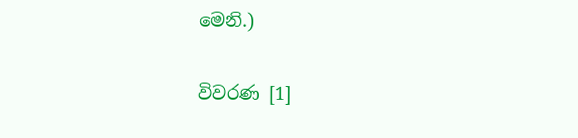මෙනි.)

විවරණ [1]